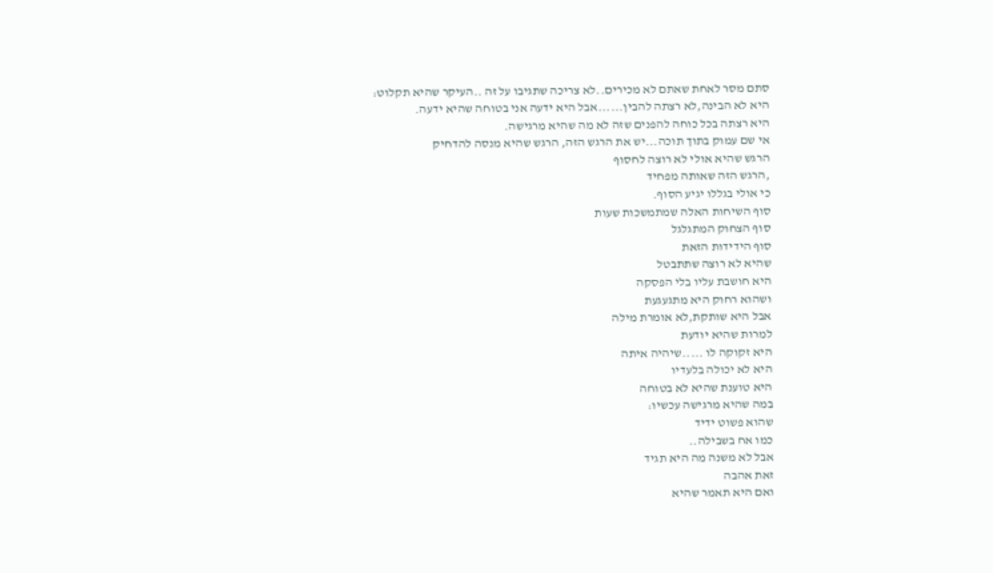סתם מסר לאחת שאתם לא מכירים..לא צריכה שתגיבו על זה ..העיקר שהיא תקלוט:
היא לא הבינה,לא רצתה להבין......אבל היא ידעה אני בטוחה שהיא ידעה.
היא רצתה בכל כוחה להפנים שזה לא מה שהיא מרגישה.
אי שם עמוק בתוך תוכה...יש את הרגש הזה, הרגש שהיא מנסה להדחיק
הרגש שהיא אולי לא רוצה לחסוף
,הרגש הזה שאותה מפחיד
כי אולי בגללו יגיע הסוף.
סוף השיחות האלה שמתמשכות שעות
סוף הצחוק המתגלגל
סוף הידידות הזאת
שהיא לא רוצה שתתבטל
היא חושבת עליו בלי הפסקה
ושהוא רחוק היא מתגעגעת
אבל היא שותקת,לא אומרת מילה
למרות שהיא יודעת
היא זקוקה לו .....שיהיה איתה
היא לא יכולה בלעדיו
היא טוענת שהיא לא בטוחה
במה שהיא מרגישה עכשיו:
שהוא פשוט ידיד
כמו אח בשבילה..
אבל לא משנה מה היא תגיד
זאת אהבה
ואם היא תאמר שהיא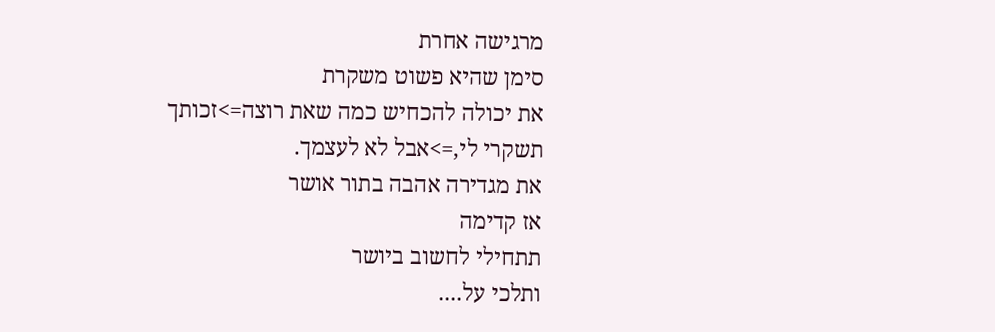מרגישה אחרת
סימן שהיא פשוט משקרת
את יכולה להכחיש כמה שאת רוצה=>זכותך
תשקרי לי,=>אבל לא לעצמך.
את מגדירה אהבה בתור אושר
אז קדימה
תתחילי לחשוב ביושר
ותלכי על....